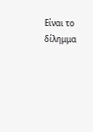Είναι το δίλημμα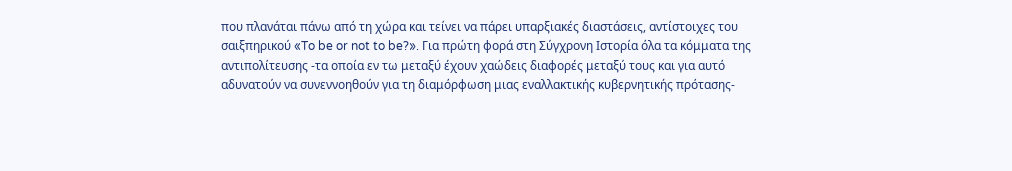που πλανάται πάνω από τη χώρα και τείνει να πάρει υπαρξιακές διαστάσεις, αντίστοιχες του σαιξπηρικού «To be or not to be?». Για πρώτη φορά στη Σύγχρονη Ιστορία όλα τα κόμματα της αντιπολίτευσης -τα οποία εν τω μεταξύ έχουν χαώδεις διαφορές μεταξύ τους και για αυτό αδυνατούν να συνεννοηθούν για τη διαμόρφωση μιας εναλλακτικής κυβερνητικής πρότασης-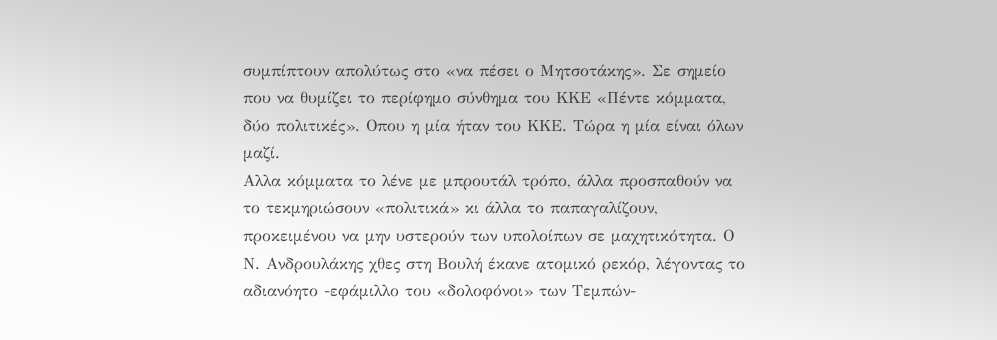συμπίπτουν απολύτως στο «να πέσει ο Μητσοτάκης». Σε σημείο που να θυμίζει το περίφημο σύνθημα του ΚΚΕ «Πέντε κόμματα, δύο πολιτικές». Οπου η μία ήταν του ΚΚΕ. Τώρα η μία είναι όλων μαζί.
Αλλα κόμματα το λένε με μπρουτάλ τρόπο, άλλα προσπαθούν να το τεκμηριώσουν «πολιτικά» κι άλλα το παπαγαλίζουν, προκειμένου να μην υστερούν των υπολοίπων σε μαχητικότητα. Ο Ν. Ανδρουλάκης χθες στη Βουλή έκανε ατομικό ρεκόρ, λέγοντας το αδιανόητο -εφάμιλλο του «δολοφόνοι» των Τεμπών-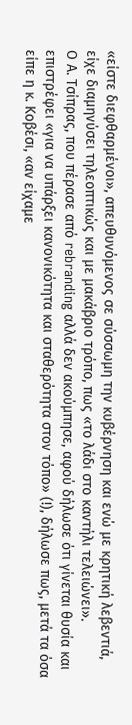«είστε διεφθαρμένοι», απευθυνόμενος σε σύσσωμη την κυβέρνηση και ενώ με κρητική λεβεντιά, είχε διαμηνύσει τηλεοπτικώς και με μακάβριο τρόπο, πως «το λάδι στο καντήλι τελειώνει».
Ο Α. Τσίπρας, που πέρασε από rebranding αλλά δεν ακούμπησε, αφού δήλωσε ότι γίνεται θυσία και επιστρέφει «για να υπάρξει κανονικότητα και σταθερότητα στον τόπο» (!), δήλωσε πως, μετά τα όσα είπε η κ. Κοβέσι, «αν είχαμε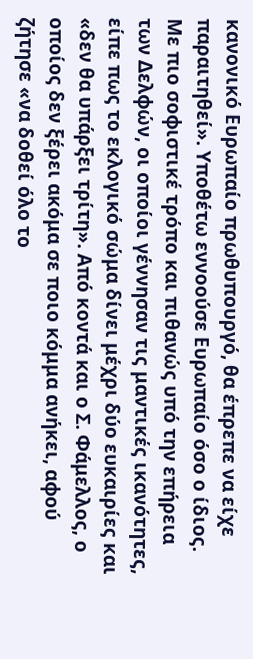κανονικό Ευρωπαίο πρωθυπουργό, θα έπρεπε να είχε παραιτηθεί». Υποθέτω εννοούσε Ευρωπαίο όσο ο ίδιος. Με πιο σοφιστικέ τρόπο και πιθανώς υπό την επήρεια των Δελφών, οι οποίοι γέννησαν τις μαντικές ικανότητες, είπε πως το εκλογικό σώμα δίνει μέχρι δύο ευκαιρίες και «δεν θα υπάρξει τρίτη». Από κοντά και ο Σ. Φάμελλος, ο οποίος δεν ξέρει ακόμα σε ποιο κόμμα ανήκει, αφού ζήτησε «να δοθεί όλο το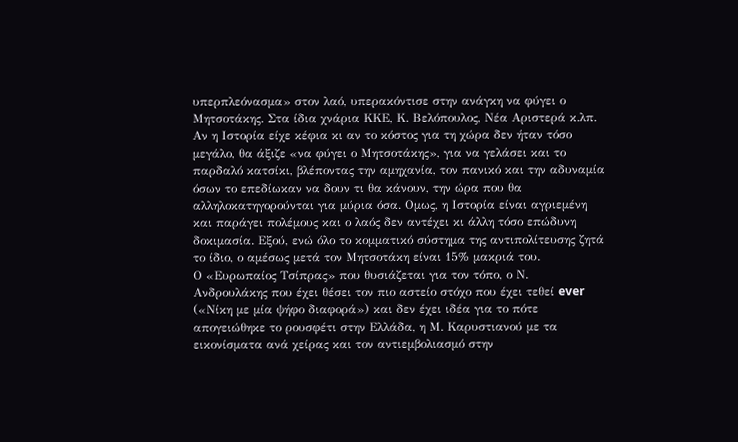υπερπλεόνασμα» στον λαό, υπερακόντισε στην ανάγκη να φύγει ο Μητσοτάκης. Στα ίδια χνάρια ΚΚΕ, Κ. Βελόπουλος, Νέα Αριστερά κ.λπ.
Αν η Ιστορία είχε κέφια κι αν το κόστος για τη χώρα δεν ήταν τόσο μεγάλο, θα άξιζε «να φύγει ο Μητσοτάκης», για να γελάσει και το παρδαλό κατσίκι, βλέποντας την αμηχανία, τον πανικό και την αδυναμία όσων το επεδίωκαν να δουν τι θα κάνουν, την ώρα που θα αλληλοκατηγορούνται για μύρια όσα. Ομως, η Ιστορία είναι αγριεμένη και παράγει πολέμους και ο λαός δεν αντέχει κι άλλη τόσο επώδυνη δοκιμασία. Εξού, ενώ όλο το κομματικό σύστημα της αντιπολίτευσης ζητά το ίδιο, ο αμέσως μετά τον Μητσοτάκη είναι 15% μακριά του.
Ο «Ευρωπαίος Τσίπρας» που θυσιάζεται για τον τόπο, ο Ν. Ανδρουλάκης που έχει θέσει τον πιο αστείο στόχο που έχει τεθεί ever («Νίκη με μία ψήφο διαφορά») και δεν έχει ιδέα για το πότε απογειώθηκε το ρουσφέτι στην Ελλάδα, η Μ. Καρυστιανού με τα εικονίσματα ανά χείρας και τον αντιεμβολιασμό στην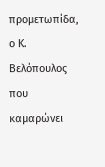προμετωπίδα, ο Κ. Βελόπουλος που καμαρώνει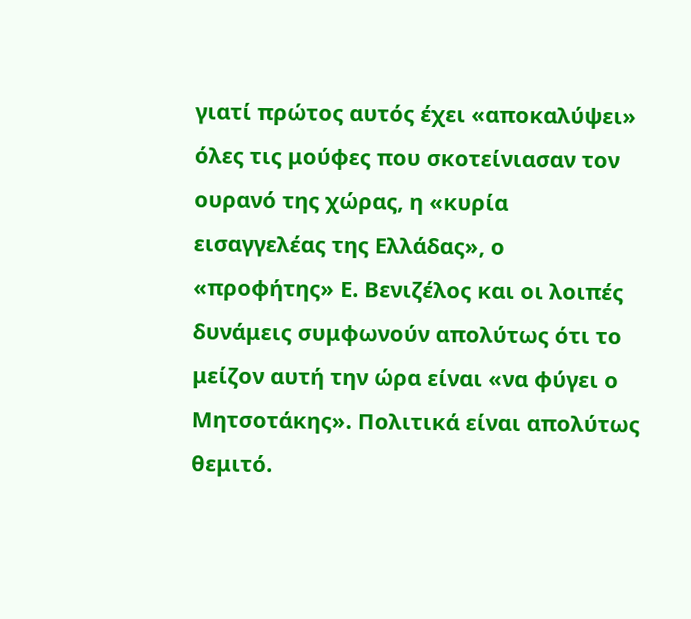γιατί πρώτος αυτός έχει «αποκαλύψει» όλες τις μούφες που σκοτείνιασαν τον ουρανό της χώρας, η «κυρία εισαγγελέας της Ελλάδας», ο «προφήτης» Ε. Βενιζέλος και οι λοιπές δυνάμεις συμφωνούν απολύτως ότι το μείζον αυτή την ώρα είναι «να φύγει ο Μητσοτάκης». Πολιτικά είναι απολύτως θεμιτό.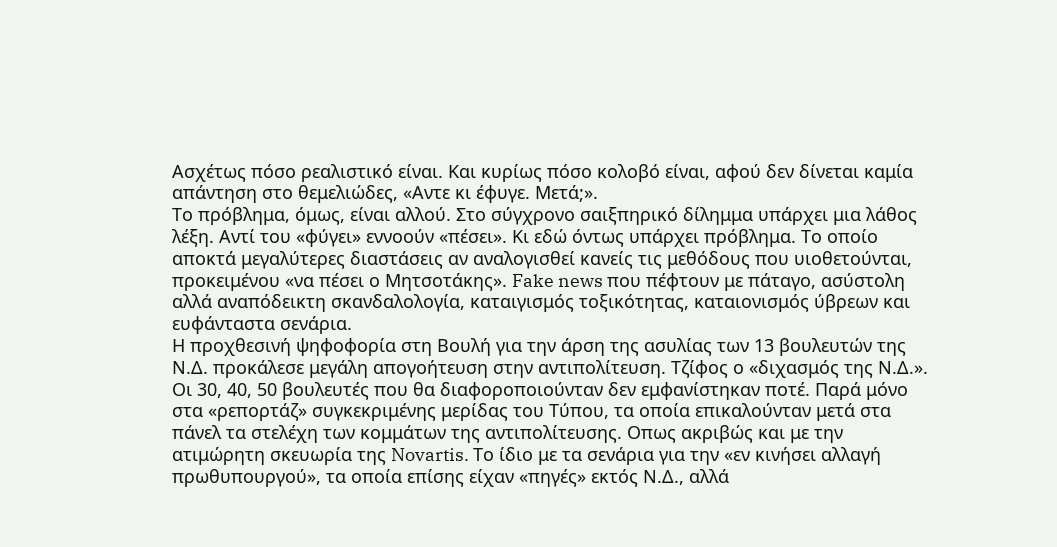Ασχέτως πόσο ρεαλιστικό είναι. Και κυρίως πόσο κολοβό είναι, αφού δεν δίνεται καμία απάντηση στο θεμελιώδες, «Αντε κι έφυγε. Μετά;».
Το πρόβλημα, όμως, είναι αλλού. Στο σύγχρονο σαιξπηρικό δίλημμα υπάρχει μια λάθος λέξη. Αντί του «φύγει» εννοούν «πέσει». Κι εδώ όντως υπάρχει πρόβλημα. Το οποίο αποκτά μεγαλύτερες διαστάσεις αν αναλογισθεί κανείς τις μεθόδους που υιοθετούνται, προκειμένου «να πέσει ο Μητσοτάκης». Fake news που πέφτουν με πάταγο, ασύστολη αλλά αναπόδεικτη σκανδαλολογία, καταιγισμός τοξικότητας, καταιονισμός ύβρεων και ευφάνταστα σενάρια.
Η προχθεσινή ψηφοφορία στη Βουλή για την άρση της ασυλίας των 13 βουλευτών της Ν.Δ. προκάλεσε μεγάλη απογοήτευση στην αντιπολίτευση. Τζίφος ο «διχασμός της Ν.Δ.». Οι 30, 40, 50 βουλευτές που θα διαφοροποιούνταν δεν εμφανίστηκαν ποτέ. Παρά μόνο στα «ρεπορτάζ» συγκεκριμένης μερίδας του Τύπου, τα οποία επικαλούνταν μετά στα πάνελ τα στελέχη των κομμάτων της αντιπολίτευσης. Οπως ακριβώς και με την ατιμώρητη σκευωρία της Novartis. Το ίδιο με τα σενάρια για την «εν κινήσει αλλαγή πρωθυπουργού», τα οποία επίσης είχαν «πηγές» εκτός Ν.Δ., αλλά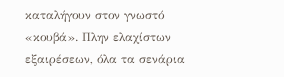καταλήγουν στον γνωστό «κουβά». Πλην ελαχίστων εξαιρέσεων, όλα τα σενάρια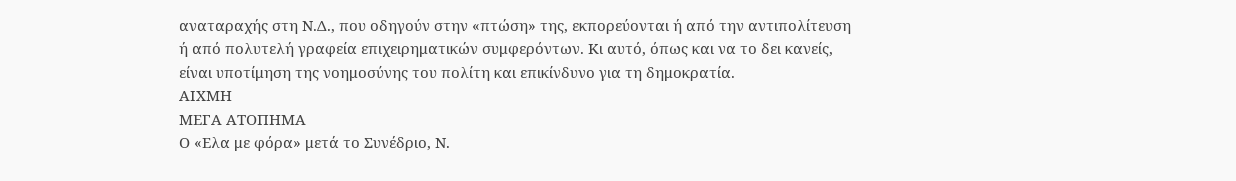αναταραχής στη Ν.Δ., που οδηγούν στην «πτώση» της, εκπορεύονται ή από την αντιπολίτευση ή από πολυτελή γραφεία επιχειρηματικών συμφερόντων. Κι αυτό, όπως και να το δει κανείς, είναι υποτίμηση της νοημοσύνης του πολίτη και επικίνδυνο για τη δημοκρατία.
ΑΙΧΜΗ
ΜΕΓΑ ΑΤΟΠΗΜΑ
Ο «Ελα με φόρα» μετά το Συνέδριο, Ν.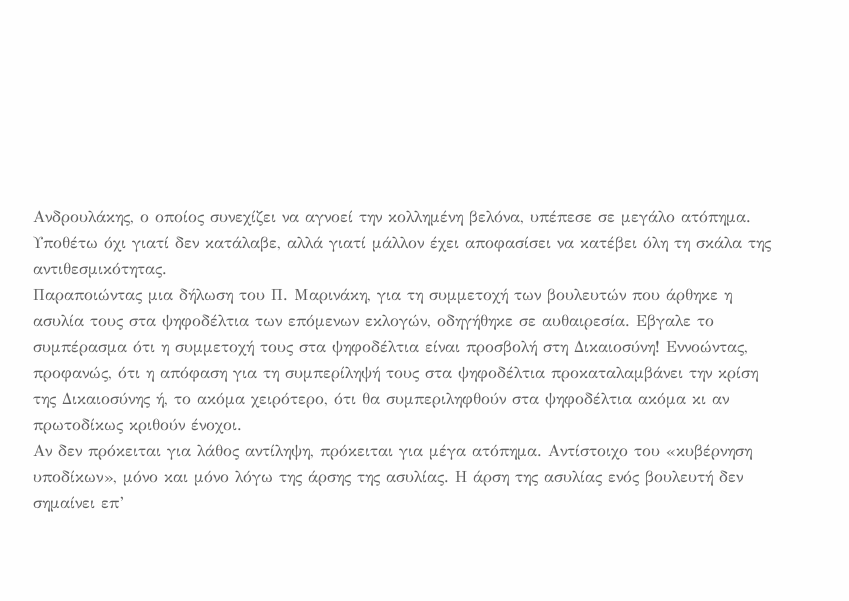Ανδρουλάκης, ο οποίος συνεχίζει να αγνοεί την κολλημένη βελόνα, υπέπεσε σε μεγάλο ατόπημα. Υποθέτω όχι γιατί δεν κατάλαβε, αλλά γιατί μάλλον έχει αποφασίσει να κατέβει όλη τη σκάλα της αντιθεσμικότητας.
Παραποιώντας μια δήλωση του Π. Μαρινάκη, για τη συμμετοχή των βουλευτών που άρθηκε η ασυλία τους στα ψηφοδέλτια των επόμενων εκλογών, οδηγήθηκε σε αυθαιρεσία. Εβγαλε το συμπέρασμα ότι η συμμετοχή τους στα ψηφοδέλτια είναι προσβολή στη Δικαιοσύνη! Εννοώντας, προφανώς, ότι η απόφαση για τη συμπερίληψή τους στα ψηφοδέλτια προκαταλαμβάνει την κρίση της Δικαιοσύνης ή, το ακόμα χειρότερο, ότι θα συμπεριληφθούν στα ψηφοδέλτια ακόμα κι αν πρωτοδίκως κριθούν ένοχοι.
Αν δεν πρόκειται για λάθος αντίληψη, πρόκειται για μέγα ατόπημα. Αντίστοιχο του «κυβέρνηση υποδίκων», μόνο και μόνο λόγω της άρσης της ασυλίας. Η άρση της ασυλίας ενός βουλευτή δεν σημαίνει επ’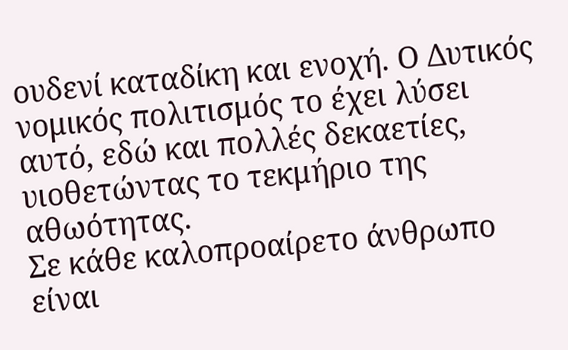ουδενί καταδίκη και ενοχή. Ο Δυτικός νομικός πολιτισμός το έχει λύσει αυτό, εδώ και πολλές δεκαετίες, υιοθετώντας το τεκμήριο της αθωότητας.
Σε κάθε καλοπροαίρετο άνθρωπο είναι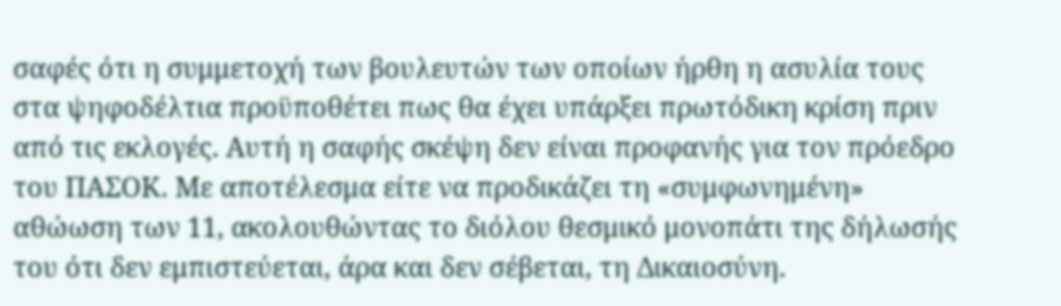σαφές ότι η συμμετοχή των βουλευτών των οποίων ήρθη η ασυλία τους στα ψηφοδέλτια προϋποθέτει πως θα έχει υπάρξει πρωτόδικη κρίση πριν από τις εκλογές. Αυτή η σαφής σκέψη δεν είναι προφανής για τον πρόεδρο του ΠΑΣΟΚ. Με αποτέλεσμα είτε να προδικάζει τη «συμφωνημένη» αθώωση των 11, ακολουθώντας το διόλου θεσμικό μονοπάτι της δήλωσής του ότι δεν εμπιστεύεται, άρα και δεν σέβεται, τη Δικαιοσύνη.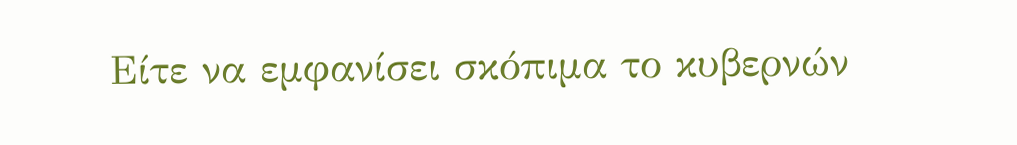Είτε να εμφανίσει σκόπιμα το κυβερνών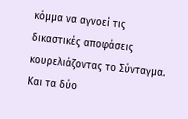κόμμα να αγνοεί τις δικαστικές αποφάσεις κουρελιάζοντας το Σύνταγμα. Και τα δύο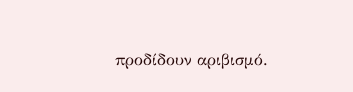προδίδουν αριβισμό.